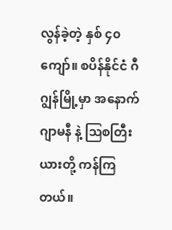လွန်ခဲ့တဲ့ နှစ် ၄၀ ကျော်။ စပိန်နိုင်ငံ ဂီဂျွန်မြို့မှာ အနောက် ဂျာမနီ နဲ့ ဩစတြီးယားတို့ ကန်ကြတယ်။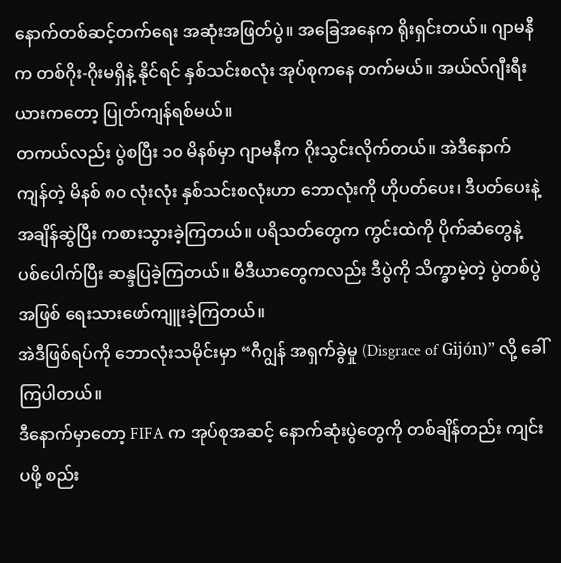နောက်တစ်ဆင့်တက်ရေး အဆုံးအဖြတ်ပွဲ။ အခြေအနေက ရိုးရှင်းတယ်။ ဂျာမနီက တစ်ဂိုး-ဂိုးမရှိနဲ့ နိုင်ရင် နှစ်သင်းစလုံး အုပ်စုကနေ တက်မယ်။ အယ်လ်ဂျီးရီးယားကတော့ ပြုတ်ကျန်ရစ်မယ်။
တကယ်လည်း ပွဲစပြီး ၁၀ မိနစ်မှာ ဂျာမနီက ဂိုးသွင်းလိုက်တယ်။ အဲဒီနောက် ကျန်တဲ့ မိနစ် ၈၀ လုံးလုံး နှစ်သင်းစလုံးဟာ ဘောလုံးကို ဟိုပတ်ပေး၊ ဒီပတ်ပေးနဲ့ အချိန်ဆွဲပြီး ကစားသွားခဲ့ကြတယ်။ ပရိသတ်တွေက ကွင်းထဲကို ပိုက်ဆံတွေနဲ့ ပစ်ပေါက်ပြီး ဆန္ဒပြခဲ့ကြတယ်။ မီဒီယာတွေကလည်း ဒီပွဲကို သိက္ခာမဲ့တဲ့ ပွဲတစ်ပွဲအဖြစ် ရေးသားဖော်ကျူးခဲ့ကြတယ်။
အဲဒီဖြစ်ရပ်ကို ဘောလုံးသမိုင်းမှာ “ဂီဂျွန် အရှက်ခွဲမှု (Disgrace of Gijón)” လို့ ခေါ်ကြပါတယ်။
ဒီနောက်မှာတော့ FIFA က အုပ်စုအဆင့် နောက်ဆုံးပွဲတွေကို တစ်ချိန်တည်း ကျင်းပဖို့ စည်း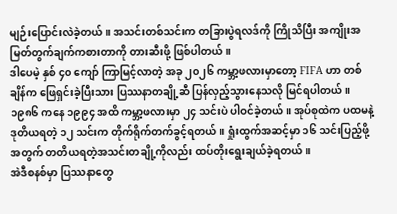မျဉ်းပြောင်းလဲခဲ့တယ်။ အသင်းတစ်သင်းက တခြားပွဲရလဒ်ကို ကြိုသိပြီး အကျိုးအမြတ်တွက်ချက်ကစားတာကို တားဆီးဖို့ ဖြစ်ပါတယ်။
ဒါပေမဲ့ နှစ် ၄၀ ကျော် ကြာမြင့်လာတဲ့ အခု ၂၀၂၆ ကမ္ဘာ့ဖလားမှာတော့ FIFA ဟာ တစ်ချိန်က ဖြေရှင်းခဲ့ပြီးသား ပြဿနာတချို့ဆီ ပြန်လှည့်သွားနေသလို မြင်ရပါတယ်။
၁၉၈၆ ကနေ ၁၉၉၄ အထိ ကမ္ဘာ့ဖလားမှာ ၂၄ သင်းပဲ ပါဝင်ခဲ့တယ်။ အုပ်စုထဲက ပထမနဲ့ ဒုတိယရတဲ့ ၁၂ သင်းက တိုက်ရိုက်တက်ခွင့်ရတယ်။ ရှုံးထွက်အဆင့်မှာ ၁၆ သင်းပြည့်ဖို့အတွက် တတိယရတဲ့အသင်းတချို့ကိုလည်း ထပ်တိုးရွေးချယ်ခဲ့ရတယ်။
အဲဒီစနစ်မှာ ပြဿနာတွေ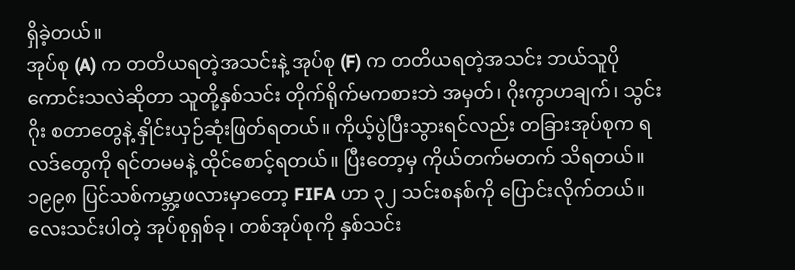ရှိခဲ့တယ်။
အုပ်စု (A) က တတိယရတဲ့အသင်းနဲ့ အုပ်စု (F) က တတိယရတဲ့အသင်း ဘယ်သူပိုကောင်းသလဲဆိုတာ သူတို့နှစ်သင်း တိုက်ရိုက်မကစားဘဲ အမှတ်၊ ဂိုးကွာဟချက်၊ သွင်းဂိုး စတာတွေနဲ့ နှိုင်းယှဉ်ဆုံးဖြတ်ရတယ်။ ကိုယ့်ပွဲပြီးသွားရင်လည်း တခြားအုပ်စုက ရလဒ်တွေကို ရင်တမမနဲ့ ထိုင်စောင့်ရတယ်။ ပြီးတော့မှ ကိုယ်တက်မတက် သိရတယ်။
၁၉၉၈ ပြင်သစ်ကမ္ဘာ့ဖလားမှာတော့ FIFA ဟာ ၃၂ သင်းစနစ်ကို ပြောင်းလိုက်တယ်။ လေးသင်းပါတဲ့ အုပ်စုရှစ်ခု၊ တစ်အုပ်စုကို နှစ်သင်း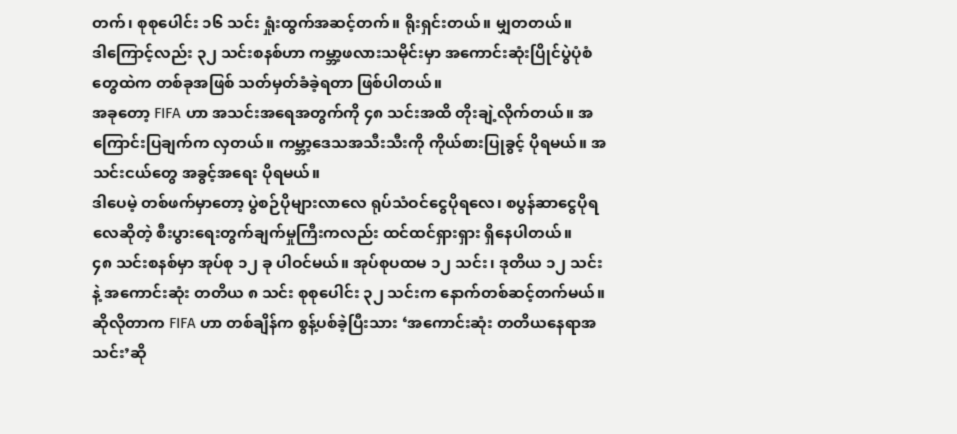တက်၊ စုစုပေါင်း ၁၆ သင်း ရှုံးထွက်အဆင့်တက်။ ရိုးရှင်းတယ်။ မျှတတယ်။
ဒါကြောင့်လည်း ၃၂ သင်းစနစ်ဟာ ကမ္ဘာ့ဖလားသမိုင်းမှာ အကောင်းဆုံးပြိုင်ပွဲပုံစံတွေထဲက တစ်ခုအဖြစ် သတ်မှတ်ခံခဲ့ရတာ ဖြစ်ပါတယ်။
အခုတော့ FIFA ဟာ အသင်းအရေအတွက်ကို ၄၈ သင်းအထိ တိုးချဲ့လိုက်တယ်။ အကြောင်းပြချက်က လှတယ်။ ကမ္ဘာ့ဒေသအသီးသီးကို ကိုယ်စားပြုခွင့် ပိုရမယ်။ အသင်းငယ်တွေ အခွင့်အရေး ပိုရမယ်။
ဒါပေမဲ့ တစ်ဖက်မှာတော့ ပွဲစဉ်ပိုများလာလေ ရုပ်သံဝင်ငွေပိုရလေ၊ စပွန်ဆာငွေပိုရလေဆိုတဲ့ စီးပွားရေးတွက်ချက်မှုကြီးကလည်း ထင်ထင်ရှားရှား ရှိနေပါတယ်။
၄၈ သင်းစနစ်မှာ အုပ်စု ၁၂ ခု ပါဝင်မယ်။ အုပ်စုပထမ ၁၂ သင်း၊ ဒုတိယ ၁၂ သင်းနဲ့ အကောင်းဆုံး တတိယ ၈ သင်း စုစုပေါင်း ၃၂ သင်းက နောက်တစ်ဆင့်တက်မယ်။ ဆိုလိုတာက FIFA ဟာ တစ်ချိန်က စွန့်ပစ်ခဲ့ပြီးသား ‘အကောင်းဆုံး တတိယနေရာအသင်း’ဆို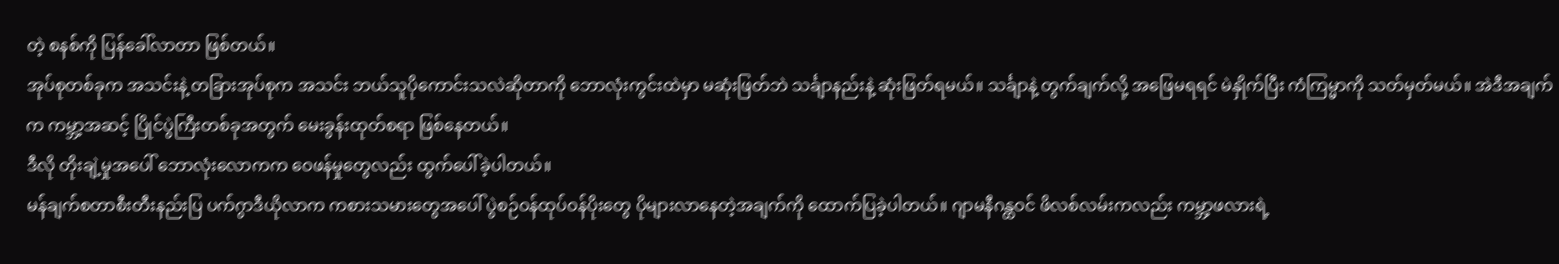တဲ့ စနစ်ကို ပြန်ခေါ်လာတာ ဖြစ်တယ်။
အုပ်စုတစ်ခုက အသင်းနဲ့ တခြားအုပ်စုက အသင်း ဘယ်သူပိုကောင်းသလဲဆိုတာကို ဘောလုံးကွင်းထဲမှာ မဆုံးဖြတ်ဘဲ သင်္ချာနည်းနဲ့ ဆုံးဖြတ်ရမယ်။ သင်္ချာနဲ့ တွက်ချက်လို့ အဖြေမရရင် မဲနှိုက်ပြီး ကံကြမ္မာကို သတ်မှတ်မယ်။ အဲဒီအချက်က ကမ္ဘာ့အဆင့် ပြိုင်ပွဲကြီးတစ်ခုအတွက် မေးခွန်းထုတ်စရာ ဖြစ်နေတယ်။
ဒီလို တိုးချဲ့မှုအပေါ် ဘောလုံးလောကက ဝေဖန်မှုတွေလည်း ထွက်ပေါ်ခဲ့ပါတယ်။
မန်ချက်စတာစီးတီးနည်းပြ ပက်ဂွာဒီယိုလာက ကစားသမားတွေအပေါ် ပွဲစဉ်ဝန်ထုပ်ဝန်ပိုးတွေ ပိုများလာနေတဲ့အချက်ကို ထောက်ပြခဲ့ပါတယ်။ ဂျာမနီဂန္ထဝင် ဖိလစ်လမ်းကလည်း ကမ္ဘာ့ဖလားရဲ့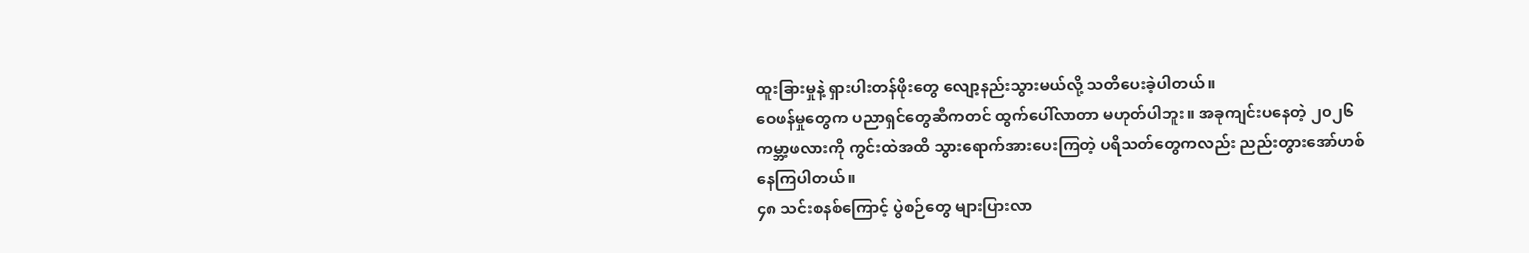ထူးခြားမှုနဲ့ ရှားပါးတန်ဖိုးတွေ လျော့နည်းသွားမယ်လို့ သတိပေးခဲ့ပါတယ်။
ဝေဖန်မှုတွေက ပညာရှင်တွေဆီကတင် ထွက်ပေါ်လာတာ မဟုတ်ပါဘူး။ အခုကျင်းပနေတဲ့ ၂၀၂၆ ကမ္ဘာ့ဖလားကို ကွင်းထဲအထိ သွားရောက်အားပေးကြတဲ့ ပရိသတ်တွေကလည်း ညည်းတွားအော်ဟစ်နေကြပါတယ်။
၄၈ သင်းစနစ်ကြောင့် ပွဲစဉ်တွေ များပြားလာ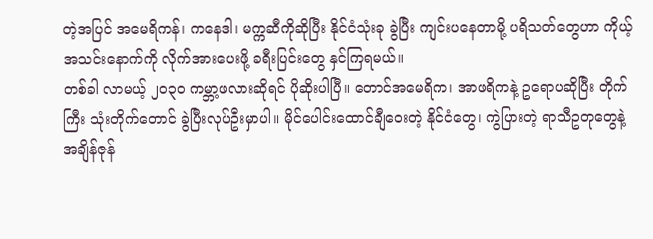တဲ့အပြင် အမေရိကန်၊ ကနေဒါ၊ မက္ကဆီကိုဆိုပြီး နိုင်ငံသုံးခု ခွဲပြီး ကျင်းပနေတာမို့ ပရိသတ်တွေဟာ ကိုယ့်အသင်းနောက်ကို လိုက်အားပေးဖို့ ခရီးပြင်းတွေ နှင်ကြရမယ်။
တစ်ခါ လာမယ့် ၂၀၃၀ ကမ္ဘာ့ဖလားဆိုရင် ပိုဆိုးပါပြီ။ တောင်အမေရိက၊ အာဖရိကနဲ့ ဥရောပဆိုပြီး တိုက်ကြီး သုံးတိုက်တောင် ခွဲပြီးလုပ်ဦးမှာပါ။ မိုင်ပေါင်းထောင်ချီဝေးတဲ့ နိုင်ငံတွေ၊ ကွဲပြားတဲ့ ရာသီဥတုတွေနဲ့ အချိန်ဇုန်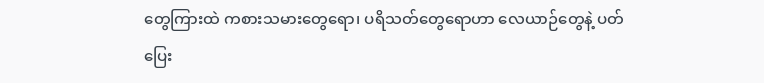တွေကြားထဲ ကစားသမားတွေရော၊ ပရိသတ်တွေရောဟာ လေယာဉ်တွေနဲ့ ပတ်ပြေး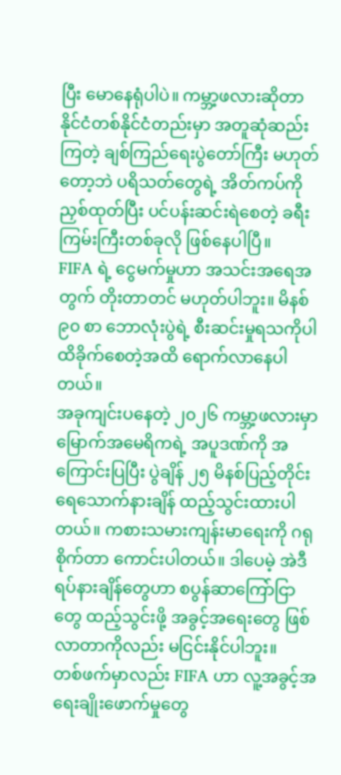ပြီး မောနေရုံပါပဲ။ ကမ္ဘာ့ဖလားဆိုတာ နိုင်ငံတစ်နိုင်ငံတည်းမှာ အတူဆုံဆည်းကြတဲ့ ချစ်ကြည်ရေးပွဲတော်ကြီး မဟုတ်တော့ဘဲ ပရိသတ်တွေရဲ့ အိတ်ကပ်ကို ညှစ်ထုတ်ပြီး ပင်ပန်းဆင်းရဲစေတဲ့ ခရီးကြမ်းကြီးတစ်ခုလို ဖြစ်နေပါပြီ။
FIFA ရဲ့ ငွေမက်မှုဟာ အသင်းအရေအတွက် တိုးတာတင် မဟုတ်ပါဘူး။ မိနစ် ၉၀ စာ ဘောလုံးပွဲရဲ့ စီးဆင်းမှုရသကိုပါ ထိခိုက်စေတဲ့အထိ ရောက်လာနေပါတယ်။
အခုကျင်းပနေတဲ့ ၂၀၂၆ ကမ္ဘာ့ဖလားမှာ မြောက်အမေရိကရဲ့ အပူဒဏ်ကို အကြောင်းပြပြီး ပွဲချိန် ၂၅ မိနစ်ပြည့်တိုင်း ရေသောက်နားချိန် ထည့်သွင်းထားပါတယ်။ ကစားသမားကျန်းမာရေးကို ဂရုစိုက်တာ ကောင်းပါတယ်။ ဒါပေမဲ့ အဲဒီရပ်နားချိန်တွေဟာ စပွန်ဆာကြော်ငြာတွေ ထည့်သွင်းဖို့ အခွင့်အရေးတွေ ဖြစ်လာတာကိုလည်း မငြင်းနိုင်ပါဘူး။
တစ်ဖက်မှာလည်း FIFA ဟာ လူ့အခွင့်အရေးချိုးဖောက်မှုတွေ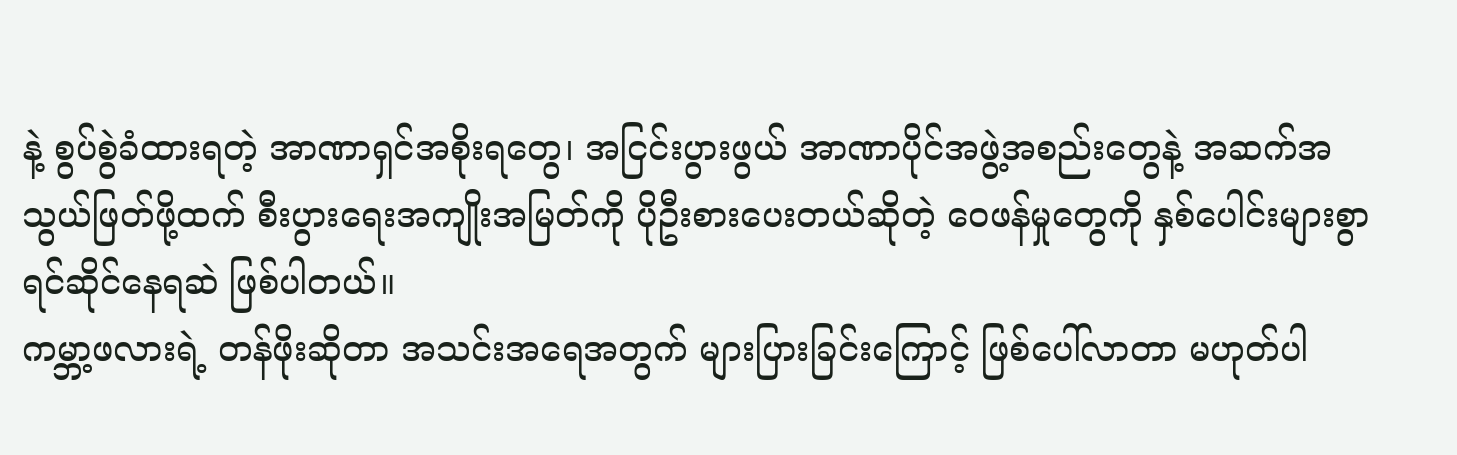နဲ့ စွပ်စွဲခံထားရတဲ့ အာဏာရှင်အစိုးရတွေ၊ အငြင်းပွားဖွယ် အာဏာပိုင်အဖွဲ့အစည်းတွေနဲ့ အဆက်အသွယ်ဖြတ်ဖို့ထက် စီးပွားရေးအကျိုးအမြတ်ကို ပိုဦးစားပေးတယ်ဆိုတဲ့ ဝေဖန်မှုတွေကို နှစ်ပေါင်းများစွာ ရင်ဆိုင်နေရဆဲ ဖြစ်ပါတယ်။
ကမ္ဘာ့ဖလားရဲ့ တန်ဖိုးဆိုတာ အသင်းအရေအတွက် များပြားခြင်းကြောင့် ဖြစ်ပေါ်လာတာ မဟုတ်ပါ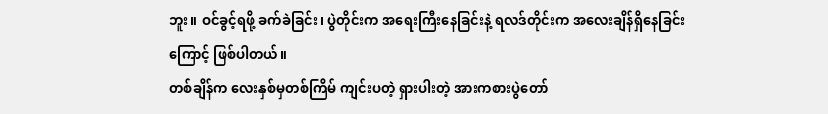ဘူး။ ဝင်ခွင့်ရဖို့ ခက်ခဲခြင်း၊ ပွဲတိုင်းက အရေးကြီးနေခြင်းနဲ့ ရလဒ်တိုင်းက အလေးချိန်ရှိနေခြင်းကြောင့် ဖြစ်ပါတယ်။
တစ်ချိန်က လေးနှစ်မှတစ်ကြိမ် ကျင်းပတဲ့ ရှားပါးတဲ့ အားကစားပွဲတော်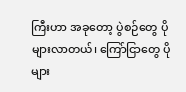ကြီးဟာ အခုတော့ ပွဲစဉ်တွေ ပိုများလာတယ်၊ ကြော်ငြာတွေ ပိုများ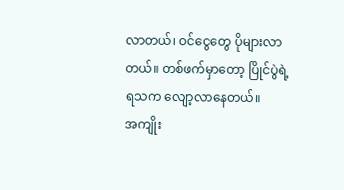လာတယ်၊ ဝင်ငွေတွေ ပိုများလာတယ်။ တစ်ဖက်မှာတော့ ပြိုင်ပွဲရဲ့ ရသက လျော့လာနေတယ်။
အကျိုး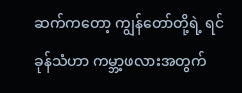ဆက်ကတော့ ကျွန်တော်တို့ရဲ့ ရင်ခုန်သံဟာ ကမ္ဘာ့ဖလားအတွက်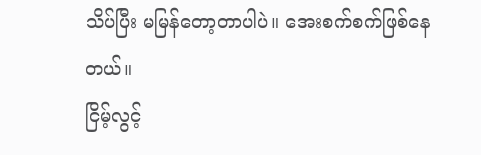သိပ်ပြီး မမြန်တော့တာပါပဲ။ အေးစက်စက်ဖြစ်နေတယ်။
ငြိမ့်လွင့်